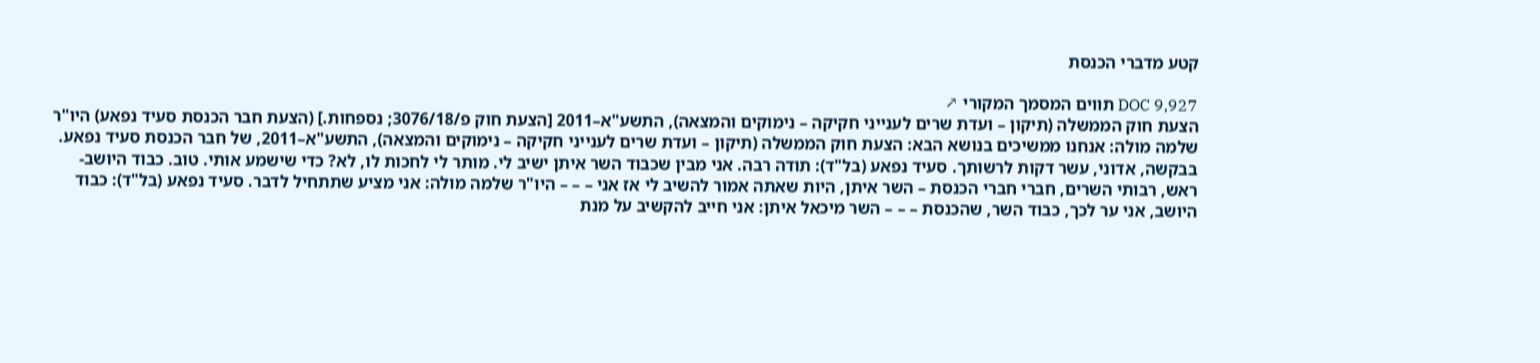קטע מדברי הכנסת

DOC 9,927 תווים המסמך המקורי ↗
הצעת חוק הממשלה (תיקון – ועדת שרים לענייני חקיקה – נימוקים והמצאה), התשע"א–2011 [הצעת חוק פ/3076/18; נספחות.] (הצעת חבר הכנסת סעיד נפאע) היו"ר שלמה מולה: אנחנו ממשיכים בנושא הבא: הצעת חוק הממשלה (תיקון – ועדת שרים לענייני חקיקה – נימוקים והמצאה), התשע"א–2011, של חבר הכנסת סעיד נפאע. בבקשה, אדוני, עשר דקות לרשותך. סעיד נפאע (בל"ד): תודה רבה. אני מבין שכבוד השר איתן ישיב לי. מותר לי לחכות לו, לא? כדי שישמע אותי. טוב. כבוד היושב-ראש, רבותי השרים, חברי חברי הכנסת – השר איתן, היות שאתה אמור להשיב לי אז אני – – – היו"ר שלמה מולה: אני מציע שתתחיל לדבר. סעיד נפאע (בל"ד): כבוד היושב, אני ער לכך, כבוד השר, שהכנסת – – – השר מיכאל איתן: אני חייב להקשיב על מנת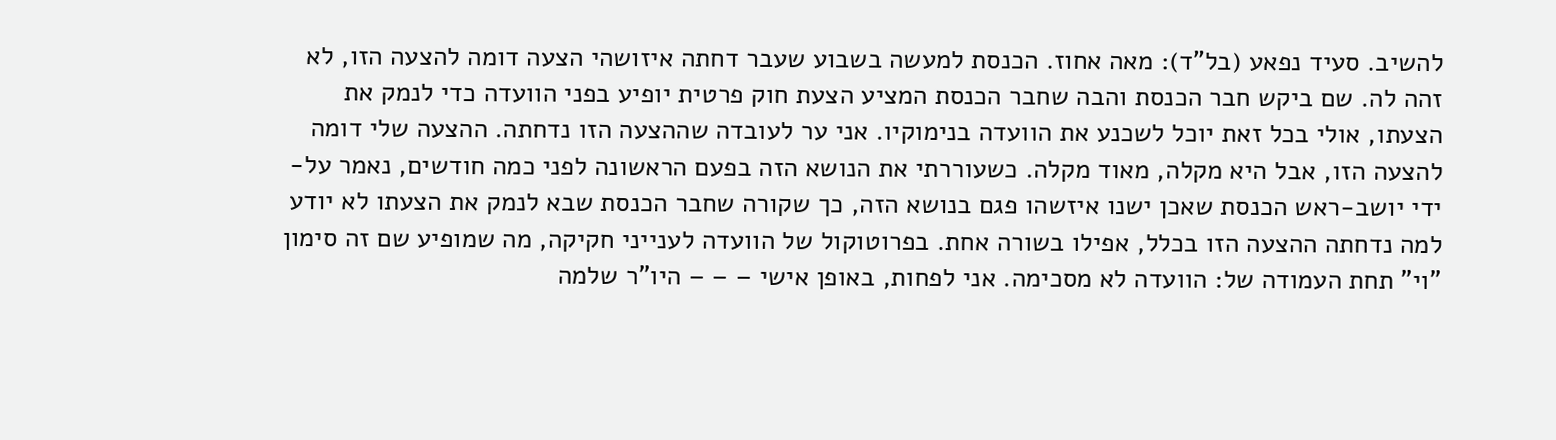להשיב. סעיד נפאע (בל"ד): מאה אחוז. הכנסת למעשה בשבוע שעבר דחתה איזושהי הצעה דומה להצעה הזו, לא זהה לה. שם ביקש חבר הכנסת והבה שחבר הכנסת המציע הצעת חוק פרטית יופיע בפני הוועדה כדי לנמק את הצעתו, אולי בכל זאת יוכל לשכנע את הוועדה בנימוקיו. אני ער לעובדה שההצעה הזו נדחתה. ההצעה שלי דומה להצעה הזו, אבל היא מקלה, מאוד מקלה. כשעוררתי את הנושא הזה בפעם הראשונה לפני כמה חודשים, נאמר על-ידי יושב-ראש הכנסת שאכן ישנו איזשהו פגם בנושא הזה, כך שקורה שחבר הכנסת שבא לנמק את הצעתו לא יודע למה נדחתה ההצעה הזו בכלל, אפילו בשורה אחת. בפרוטוקול של הוועדה לענייני חקיקה, מה שמופיע שם זה סימון "וי" תחת העמודה של: הוועדה לא מסכימה. אני לפחות, באופן אישי – – – היו"ר שלמה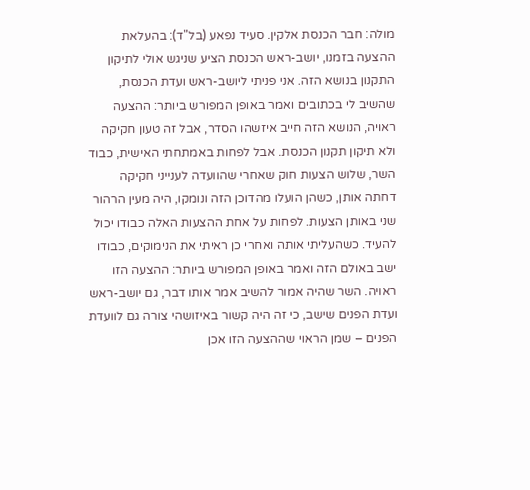מולה: חבר הכנסת אלקין. סעיד נפאע (בל"ד): בהעלאת ההצעה בזמנו, יושב-ראש הכנסת הציע שניגש אולי לתיקון התקנון בנושא הזה. אני פניתי ליושב-ראש ועדת הכנסת, שהשיב לי בכתובים ואמר באופן המפורש ביותר: ההצעה ראויה, הנושא הזה חייב איזשהו הסדר, אבל זה טעון חקיקה ולא תיקון תקנון הכנסת. אבל לפחות באמתחתי האישית, כבוד השר, שלוש הצעות חוק שאחרי שהוועדה לענייני חקיקה דחתה אותן, כשהן הועלו מהדוכן הזה ונומקו, היה מעין הרהור שני באותן הצעות. לפחות על אחת ההצעות האלה כבודו יכול להעיד. כשהעליתי אותה ואחרי כן ראיתי את הנימוקים, כבודו ישב באולם הזה ואמר באופן המפורש ביותר: ההצעה הזו ראויה. השר שהיה אמור להשיב אמר אותו דבר, גם יושב-ראש ועדת הפנים שישב, כי זה היה קשור באיזושהי צורה גם לוועדת הפנים – שמן הראוי שההצעה הזו אכן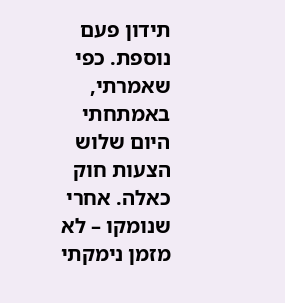תידון פעם נוספת. כפי שאמרתי, באמתחתי היום שלוש הצעות חוק כאלה. אחרי שנומקו – לא מזמן נימקתי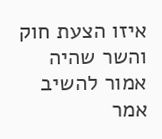איזו הצעת חוק והשר שהיה אמור להשיב אמר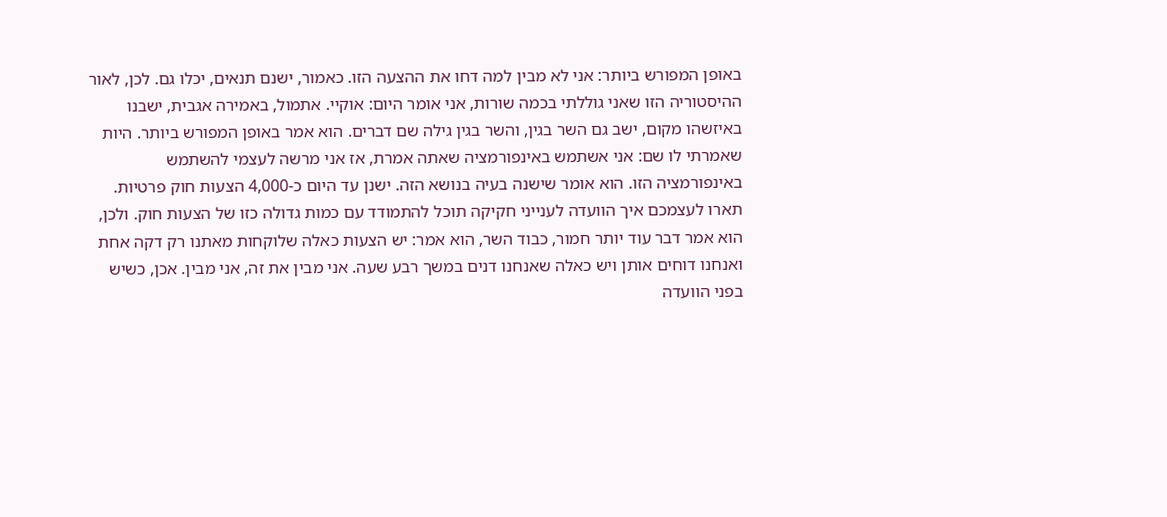באופן המפורש ביותר: אני לא מבין למה דחו את ההצעה הזו. כאמור, ישנם תנאים, יכלו גם. לכן, לאור ההיסטוריה הזו שאני גוללתי בכמה שורות, אני אומר היום: אוקיי. אתמול, באמירה אגבית, ישבנו באיזשהו מקום, ישב גם השר בגין, והשר בגין גילה שם דברים. הוא אמר באופן המפורש ביותר. היות שאמרתי לו שם: אני אשתמש באינפורמציה שאתה אמרת, אז אני מרשה לעצמי להשתמש באינפורמציה הזו. הוא אומר שישנה בעיה בנושא הזה. ישנן עד היום כ-4,000 הצעות חוק פרטיות. תארו לעצמכם איך הוועדה לענייני חקיקה תוכל להתמודד עם כמות גדולה כזו של הצעות חוק. ולכן, הוא אמר דבר עוד יותר חמור, כבוד השר, הוא אמר: יש הצעות כאלה שלוקחות מאתנו רק דקה אחת ואנחנו דוחים אותן ויש כאלה שאנחנו דנים במשך רבע שעה. אני מבין את זה, אני מבין. אכן, כשיש בפני הוועדה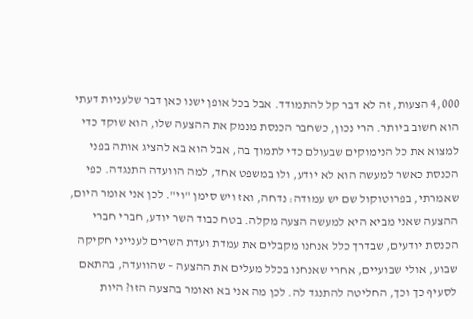4,000 הצעות, זה לא דבר קל להתמודד. אבל בכל אופן ישנו כאן דבר שלעניות דעתי הוא חשוב ביותר. הרי נכון, כשחבר הכנסת מנמק את ההצעה שלו, הוא שוקד כדי למצוא את כל הנימוקים שבעולם כדי לתמוך בה, אבל הוא בא להציג אותה בפני הכנסת כאשר למעשה הוא לא יודע, ולו במשפט אחד, למה הוועדה התנגדה. כפי שאמרתי, בפרוטוקול שם יש עמודה: נדחה, ואז ויש סימן "וי". לכן אני אומר היום, ההצעה שאני מביא היא למעשה הצעה מקלה. בטח כבוד השר יודע, חברי חברי הכנסת יודעים, שבדרך כלל אנחנו מקבלים את עמדת ועדת השרים לענייני חקיקה שבוע, אולי שבועיים, אחרי שאנחנו בכלל מעלים את ההצעה – שהוועדה, בהתאם לסעיף כך וכך, החליטה להתנגד לה. לכן מה אני בא ואומר בהצעה הזו? היות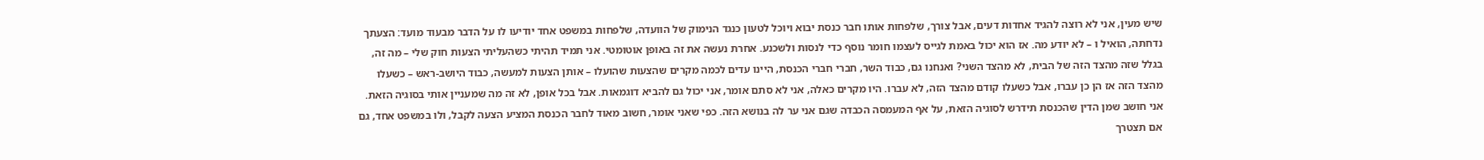שיש מעין, אני לא רוצה להגיד אחדות דעים, אבל צורך, שלפחות אותו חבר כנסת יבוא ויוכל לטעון כנגד הנימוק של הוועדה, שלפחות במשפט אחד יודיעו לו על הדבר מבעוד מועד: הצעתך נדחתה, הואיל ו – לא יודע מה. אז הוא יכול באמת לגייס לעצמו חומר נוסף כדי לנסות ולשכנע. אחרת נעשה את זה באופן אוטומטי. אני תמיד תהיתי כשהעליתי הצעות חוק שלי – מה זה, בגלל שזה מהצד הזה של הבית, לא מהצד השני? ואנחנו גם, כבוד השר, חברי חברי הכנסת, היינו עדים לכמה מקרים שהצעות שהועלו – אותן הצעות למעשה, כבוד היושב-ראש – כשעלו מהצד הזה אז הן כן עברו, אבל כשעלו קודם מהצד הזה, לא עברו. היו מקרים כאלה, אני לא סתם אומר, אני יכול גם להביא דוגמאות. אבל בכל אופן, לא זה מה שמעניין אותי בסוגיה הזאת. אני חושב שמן הדין שהכנסת תידרש לסוגיה הזאת, על אף המעמסה הכבדה שגם אני ער לה בנושא הזה. כפי שאני אומר, חשוב מאוד לחבר הכנסת המציע הצעה לקבל, ולו במשפט אחד, גם אם תצטרך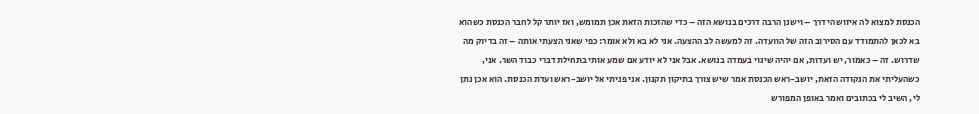הכנסת למצוא לה איזושהי דרך – וישנן הרבה דרכים בנושא הזה – כדי שהזכות הזאת אכן תמומש, ואז יותר קל לחבר הכנסת כשהוא בא לכאן להתמודד עם הסירוב הזה של הוועדה. זה למעשה לב ההצעה. אני לא בא ולא אומר: כפי שאני הצעתי אותה – זה בדיוק מה שדרוש. זה – כאמור, יש ועדות, אם יהיה שינוי בעמדה בנושא. אבל אני לא יודע אם שמע אותי בתחילת דברי כבוד השר. אני, כשהעליתי את הנקודה הזאת, יושב-ראש הכנסת אמר שיש צורך בתיקון תקנון. אני פניתי אל יושב-ראש ועדת הכנסת. הוא אכן נתן לי, השיב לי בכתובים ואמר באופן המפורש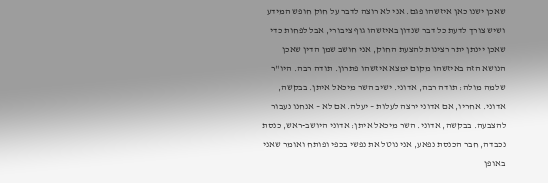שאכן ישנו כאן איזשהו פגם. אני לא רוצה לדבר על חוק חופש המידע ושיש צורך לדעת כל דבר שנדון באיזשהו גוף ציבורי, אבל לפחות כדי שאכן יינתן יתר רצינות להצעת החוק, אני חושב שמן הדין שאכן הנושא הזה באיזשהו מקום ימצא איזשהו פתרון. תודה רבה. היו"ר שלמה מולה: תודה רבה, אדוני. ישיב השר מיכאל איתן. בבקשה, אדוני. אחריו, אם אדוני ירצה לעלות – יעלה. אם לא – אנחנו נעבור להצבעה. בבקשה, אדוני. השר מיכאל איתן: אדוני היושב-ראש, כנסת נכבדה, חבר הכנסת נפאע, אני נוטל את נפשי בכפי ופותח ואומר שאני באופן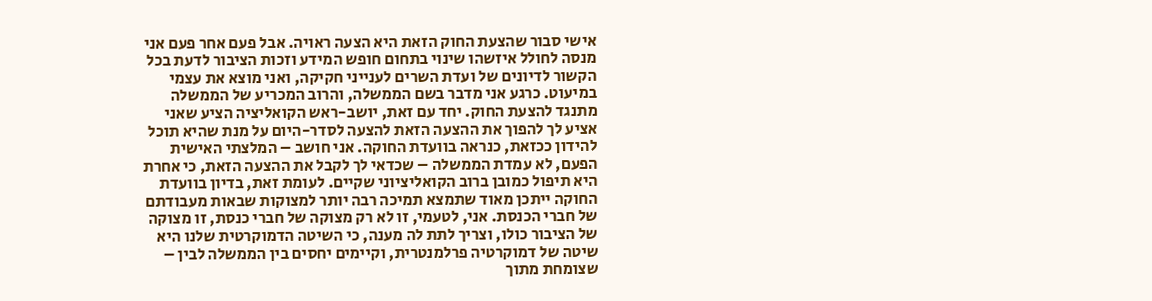אישי סבור שהצעת החוק הזאת היא הצעה ראויה. אבל פעם אחר פעם אני מנסה לחולל איזשהו שינוי בתחום חופש המידע וזכות הציבור לדעת בכל הקשור לדיונים של ועדת השרים לענייני חקיקה, ואני מוצא את עצמי במיעוט. כרגע אני מדבר בשם הממשלה, והרוב המכריע של הממשלה מתנגד להצעת החוק. יחד עם זאת, יושב-ראש הקואליציה הציע שאני אציע לך להפוך את ההצעה הזאת להצעה לסדר-היום על מנת שהיא תוכל להידון ככזאת, כנראה בוועדת החוקה. אני חושב – המלצתי האישית הפעם, לא עמדת הממשלה – שכדאי לך לקבל את ההצעה הזאת, כי אחרת היא תיפול כמובן ברוב הקואליציוני שקיים. לעומת זאת, בדיון בוועדת החוקה ייתכן מאוד שתמצא תמיכה רבה יותר למצוקות שבאות מעבודתם של חברי הכנסת. אני, לטעמי, זו לא רק מצוקה של חברי כנסת, זו מצוקה של הציבור כולו, וצריך לתת לה מענה, כי השיטה הדמוקרטית שלנו היא שיטה של דמוקרטיה פרלמנטרית, וקיימים יחסים בין הממשלה לבין – שצומחת מתוך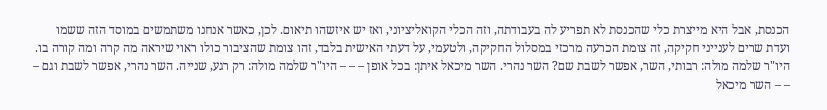הכנסת, אבל היא מייצרת כלי שהכנסת לא תפריע לה בעבודתה, וזה הכלי הקואליציוני, ואז יש איזשהו תיאום. לכן, כאשר אנחנו משתמשים במוסד הזה ששמו ועדת שרים לענייני חקיקה, זה צומת הכרעה מרכזי במסלול החקיקה, ולטעמי, על דעתי האישית בלבד, זהו צומת שהציבור כולו ראוי שיראה מה קרה ומה קורה בו. היו"ר שלמה מולה: רבותי, השר, אפשר לשבת שם? השר נהרי. השר מיכאל איתן: בכל אופן – – – היו"ר שלמה מולה: רק רגע, שנייה. השר נהרי, אפשר לשבת וגם – – – השר מיכאל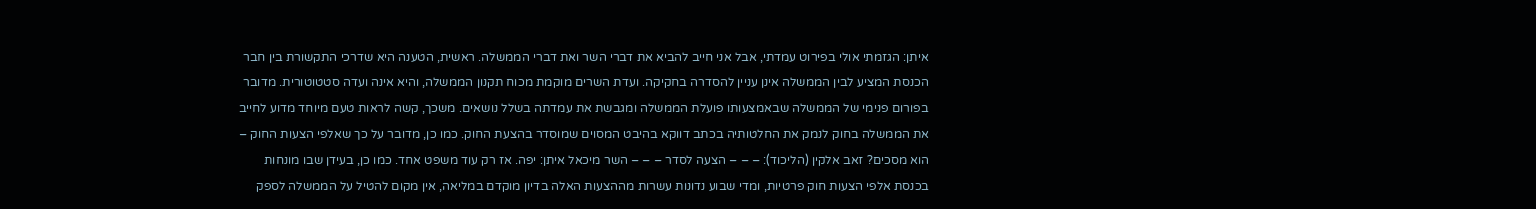איתן: הגזמתי אולי בפירוט עמדתי, אבל אני חייב להביא את דברי השר ואת דברי הממשלה. ראשית, הטענה היא שדרכי התקשורת בין חבר הכנסת המציע לבין הממשלה אינן עניין להסדרה בחקיקה. ועדת השרים מוקמת מכוח תקנון הממשלה, והיא אינה ועדה סטטוטורית. מדובר בפורום פנימי של הממשלה שבאמצעותו פועלת הממשלה ומגבשת את עמדתה בשלל נושאים. משכך, קשה לראות טעם מיוחד מדוע לחייב את הממשלה בחוק לנמק את החלטותיה בכתב דווקא בהיבט המסוים שמוסדר בהצעת החוק. כמו כן, מדובר על כך שאלפי הצעות החוק – הוא מסכים? זאב אלקין (הליכוד): – – – הצעה לסדר – – – השר מיכאל איתן: יפה. אז רק עוד משפט אחד. כמו כן, בעידן שבו מונחות בכנסת אלפי הצעות חוק פרטיות, ומדי שבוע נדונות עשרות מההצעות האלה בדיון מוקדם במליאה, אין מקום להטיל על הממשלה לספק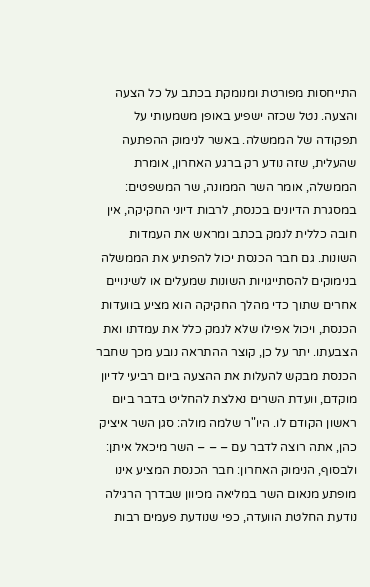התייחסות מפורטת ומנומקת בכתב על כל הצעה והצעה. נטל שכזה ישפיע באופן משמעותי על תפקודה של הממשלה. באשר לנימוק ההפתעה שהעלית, שזה נודע רק ברגע האחרון, אומרת הממשלה, אומר השר הממונה, שר המשפטים: במסגרת הדיונים בכנסת, לרבות דיוני החקיקה, אין חובה כללית לנמק בכתב ומראש את העמדות השונות. גם חבר הכנסת יכול להפתיע את הממשלה בנימוקים להסתייגויות השונות שמעלים או לשינויים אחרים שתוך כדי מהלך החקיקה הוא מציע בוועדות הכנסת, ויכול אפילו שלא לנמק כלל את עמדתו ואת הצבעתו. יתר על כן, קוצר ההתראה נובע מכך שחבר הכנסת מבקש להעלות את ההצעה ביום רביעי לדיון מוקדם, וועדת השרים נאלצת להחליט בדבר ביום ראשון הקודם לו. היו"ר שלמה מולה: סגן השר איציק כהן, אתה רוצה לדבר עם – – – השר מיכאל איתן: ולבסוף, הנימוק האחרון: חבר הכנסת המציע אינו מופתע מנאום השר במליאה מכיוון שבדרך הרגילה נודעת החלטת הוועדה, כפי שנודעת פעמים רבות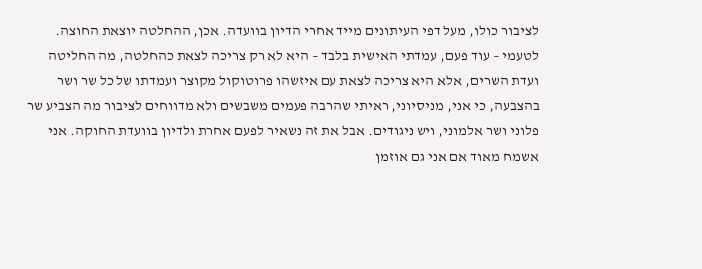לציבור כולו, מעל דפי העיתונים מייד אחרי הדיון בוועדה. אכן, ההחלטה יוצאת החוצה. לטעמי – עוד פעם, עמדתי האישית בלבד – היא לא רק צריכה לצאת כהחלטה, מה החליטה ועדת השרים, אלא היא צריכה לצאת עם איזשהו פרוטוקול מקוצר ועמדתו של כל שר ושר בהצבעה, כי אני, מניסיוני, ראיתי שהרבה פעמים משבשים ולא מדווחים לציבור מה הצביע שר פלוני ושר אלמוני, ויש ניגודים. אבל את זה נשאיר לפעם אחרת ולדיון בוועדת החוקה. אני אשמח מאוד אם אני גם אוזמן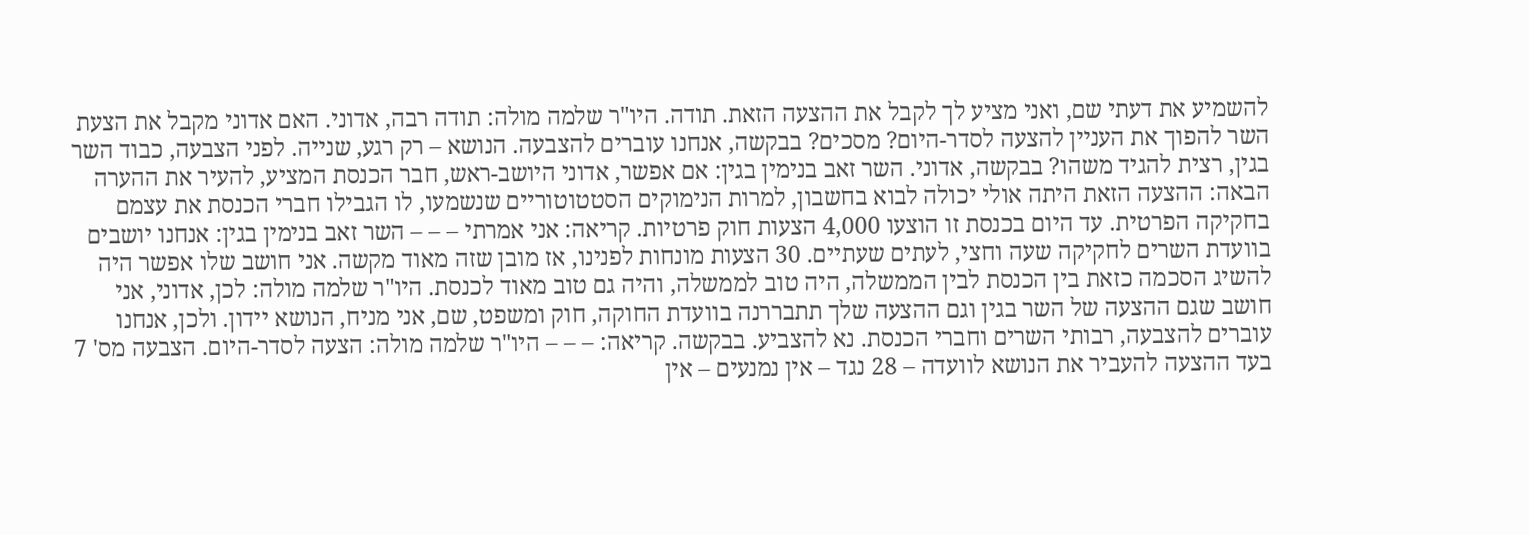להשמיע את דעתי שם, ואני מציע לך לקבל את ההצעה הזאת. תודה. היו"ר שלמה מולה: תודה רבה, אדוני. האם אדוני מקבל את הצעת השר להפוך את העניין להצעה לסדר-היום? מסכים? בבקשה, אנחנו עוברים להצבעה. הנושא – רק רגע, שנייה. לפני הצבעה, כבוד השר בגין, רצית להגיד משהו? בבקשה, אדוני. השר זאב בנימין בגין: אם אפשר, אדוני היושב-ראש, חבר הכנסת המציע, להעיר את ההערה הבאה: ההצעה הזאת היתה אולי יכולה לבוא בחשבון, למרות הנימוקים הסטטוטוריים שנשמעו, לו הגבילו חברי הכנסת את עצמם בחקיקה הפרטית. עד היום בכנסת זו הוצעו 4,000 הצעות חוק פרטיות. קריאה: אני אמרתי – – – השר זאב בנימין בגין: אנחנו יושבים בוועדת השרים לחקיקה שעה וחצי, לעתים שעתיים. 30 הצעות מונחות לפנינו, אז מובן שזה מאוד מקשה. אני חושב שלו אפשר היה להשיג הסכמה כזאת בין הכנסת לבין הממשלה, היה טוב לממשלה, והיה גם טוב מאוד לכנסת. היו"ר שלמה מולה: לכן, אדוני, אני חושב שגם ההצעה של השר בגין וגם ההצעה שלך תתבררנה בוועדת החוקה, חוק ומשפט, שם, אני מניח, הנושא יידון. ולכן, אנחנו עוברים להצבעה, רבותי השרים וחברי הכנסת. נא להצביע. בבקשה. קריאה: – – – היו"ר שלמה מולה: הצעה לסדר-היום. הצבעה מס' 7 בעד ההצעה להעביר את הנושא לוועדה – 28 נגד – אין נמנעים – אין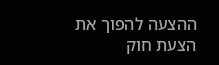ההצעה להפוך את הצעת חוק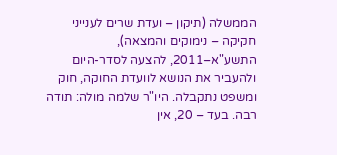הממשלה (תיקון – ועדת שרים לענייני חקיקה – נימוקים והמצאה), התשע"א–2011, להצעה לסדר-היום ולהעביר את הנושא לוועדת החוקה, חוק ומשפט נתקבלה. היו"ר שלמה מולה: תודה רבה. בעד – 20, אין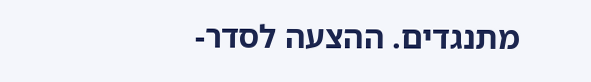מתנגדים. ההצעה לסדר-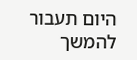היום תעבור להמשך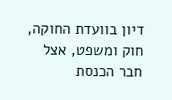דיון בוועדת החוקה, חוק ומשפט, אצל חבר הכנסת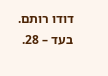דודו רותם. בעד – 28.